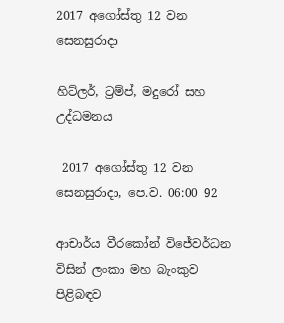2017 අගෝස්තු 12 වන සෙනසුරාදා

හිට්ලර්, ට්‍රම්ප්, මදුරෝ සහ උද්ධමනය

 2017 අගෝස්තු 12 වන සෙනසුරාදා, පෙ.ව. 06:00 92

ආචාර්ය වීරකෝන් විජේවර්ධන විසින් ලංකා මහ බැංකුව පිළිබඳව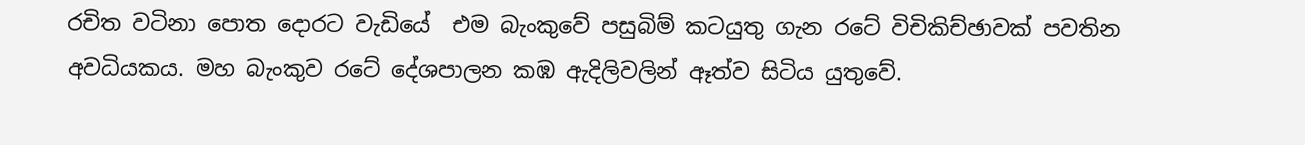රචිත වටිනා පොත දොරට වැඩියේ  එම බැංකුවේ පසුබිම් කටයුතු ගැන රටේ විචිකිච්ඡාවක් පවතින අවධියකය. මහ බැංකුව රටේ දේශපාලන කඹ ඇදිලිවලින් ඈත්ව සිටිය යුතුවේ.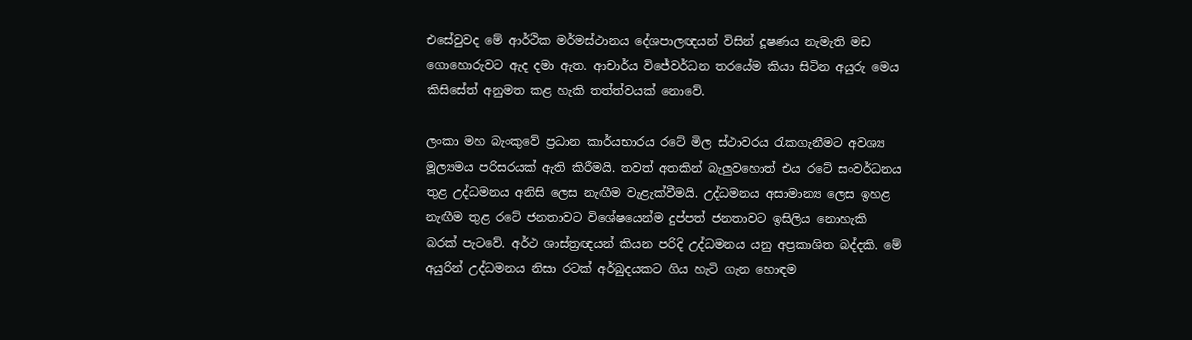එසේවුවද මේ ආර්ථික මර්මස්ථානය දේශපාලඥයන් විසින් දූෂණය නැමැති මඩ ගොහොරුවට ඇද දමා ඇත. ආචාර්ය විජේවර්ධන තරයේම කියා සිටින අයුරු මෙය කිසිසේත් අනුමත කළ හැකි තත්ත්වයක් නොවේ.

ලංකා මහ බැංකුවේ ප්‍රධාන කාර්යභාරය රටේ මිල ස්ථාවරය රැකගැනීමට අවශ්‍ය මූල්‍යමය පරිසරයක් ඇති කිරීමයි. තවත් අතකින් බැලුවහොත් එය රටේ සංවර්ධනය තුළ උද්ධමනය අනිසි ලෙස නැඟීම වැළැක්වීමයි. උද්ධමනය අසාමාන්‍ය ලෙස ඉහළ නැඟීම තුළ රටේ ජනතාවට විශේෂයෙන්ම දුප්පත් ජනතාවට ඉසිලිය නොහැකි බරක් පැටවේ. අර්ථ ශාස්ත්‍රඥයන් කියන පරිදි උද්ධමනය යනු අප්‍රකාශිත බද්දකි. මේ අයුරින් උද්ධමනය නිසා රටක් අර්බුදයකට ගිය හැටි ගැන හොඳම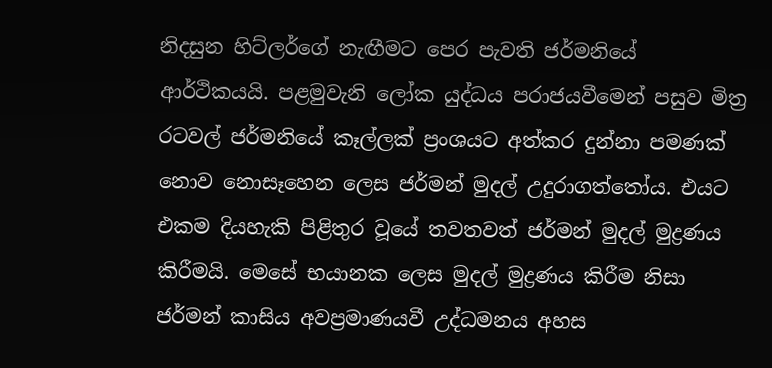නිදසුන හිට්ලර්ගේ නැඟීමට පෙර පැවති ජර්මනියේ ආර්ථිකයයි. පළමුවැනි ලෝක යුද්ධය පරාජයවීමෙන් පසුව මිත්‍ර රටවල් ජර්මනියේ කෑල්ලක් ප්‍රංශයට අත්කර දුන්නා පමණක් නොව නොසෑහෙන ලෙස ජර්මන් මුදල් උදුරාගත්තෝය. එයට එකම දියහැකි පිළිතුර වූයේ තවතවත් ජර්මන් මුදල් මුද්‍රණය කිරීමයි. මෙසේ භයානක ලෙස මුදල් මුද්‍රණය කිරීම නිසා ජර්මන් කාසිය අවප්‍රමාණයවී උද්ධමනය අහස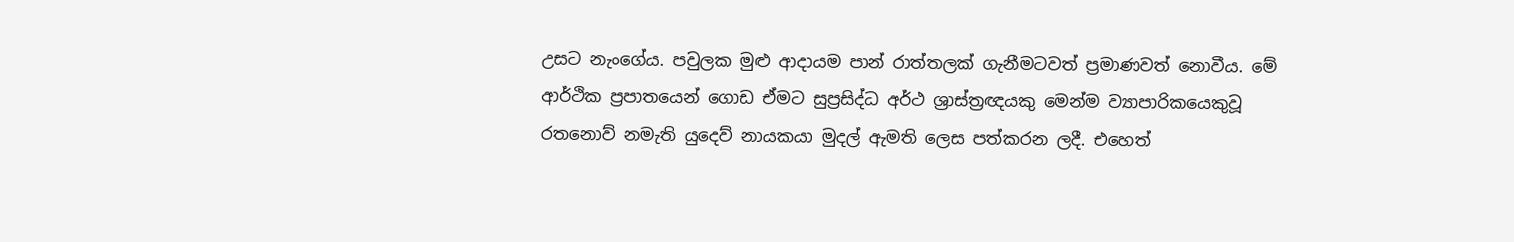උසට නැංගේය. පවුලක මුළු ආදායම පාන් රාත්තලක් ගැනීමටවත් ප්‍රමාණවත් නොවීය. මේ ආර්ථික ප්‍රපාතයෙන් ගොඩ ඒමට සුප්‍රසිද්ධ අර්ථ ශ්‍රාස්ත්‍රඥයකු මෙන්ම ව්‍යාපාරිකයෙකුවූ රතනොව් නමැති යුදෙව් නායකයා මුදල් ඇමති ලෙස පත්කරන ලදී. එහෙත්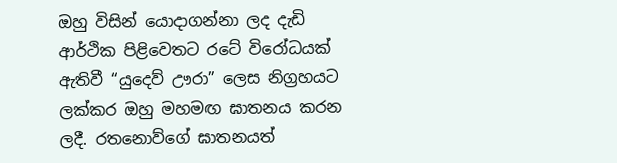ඔහු විසින් යොදාගන්නා ලද දැඩි ආර්ථික පිළිවෙතට රටේ විරෝධයක් ඇතිවී “යුදෙව් ඌරා” ලෙස නිග්‍රහයට ලක්කර ඔහු මහමඟ ඝාතනය කරන ලදී. රතනොව්ගේ ඝාතනයත්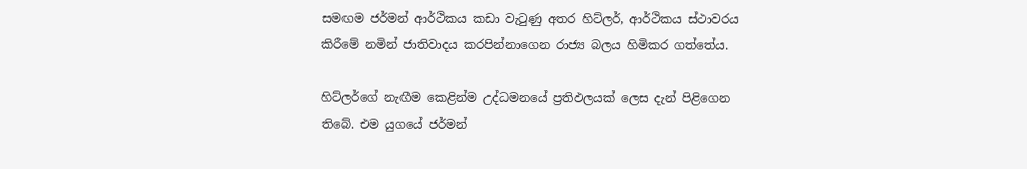සමඟම ජර්මන් ආර්ථිකය කඩා වැටුණු අතර හිට්ලර්, ආර්ථිකය ස්ථාවරය කිරීමේ නමින් ජාතිවාදය කරපින්නාගෙන රාජ්‍ය බලය හිමිකර ගත්තේය.

හිට්ලර්ගේ නැඟීම කෙළින්ම උද්ධමනයේ ප්‍රතිඵලයක් ලෙස දැන් පිළිගෙන තිබේ. එම යුගයේ ජර්මන්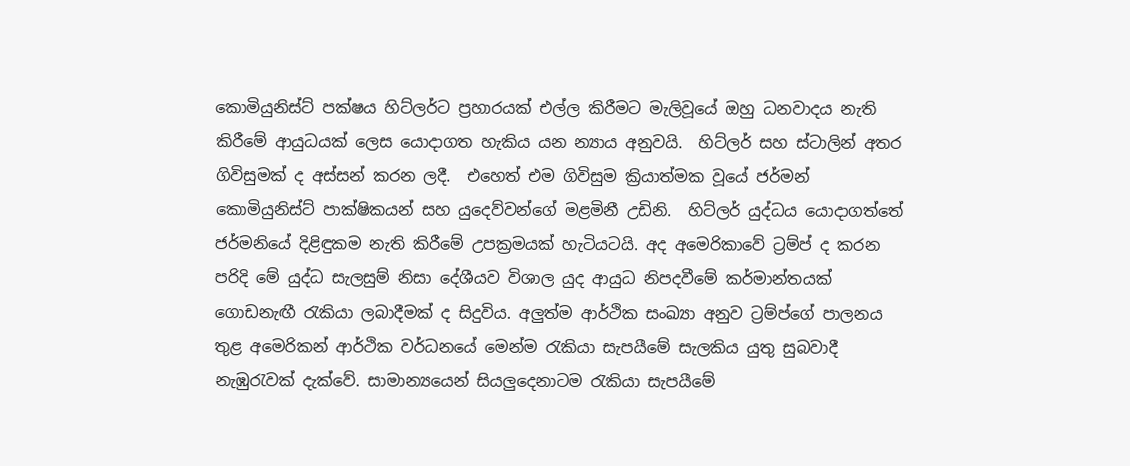කොමියුනිස්ට් පක්ෂය හිට්ලර්ට ප්‍රහාරයක් එල්ල කිරීමට මැලිවූයේ ඔහු ධනවාදය නැති කිරීමේ ආයුධයක් ලෙස යොදාගත හැකිය යන න්‍යාය අනුවයි.  හිට්ලර් සහ ස්ටාලින් අතර ගිවිසුමක් ද අස්සන් කරන ලදී.  එහෙත් එම ගිවිසුම ක්‍රියාත්මක වූයේ ජර්මන් කොමියුනිස්ට් පාක්ෂිකයන් සහ යුදෙව්වන්ගේ මළමිනී උඩිනි.  හිට්ලර් යුද්ධය යොදාගත්තේ ජර්මනියේ දිළිඳුකම නැති කිරීමේ උපක්‍රමයක් හැටියටයි. අද අමෙරිකාවේ ට්‍රම්ප් ද කරන පරිදි මේ යුද්ධ සැලසුම් නිසා දේශීයව විශාල යුද ආයුධ නිපදවීමේ කර්මාන්තයක් ගොඩනැඟී රැකියා ලබාදීමක් ද සිදුවිය. අලුත්ම ආර්ථික සංඛ්‍යා අනුව ට්‍රම්ප්ගේ පාලනය තුළ අමෙරිකන් ආර්ථික වර්ධනයේ මෙන්ම රැකියා සැපයීමේ සැලකිය යුතු සුබවාදී නැඹුරැවක් දැක්වේ. සාමාන්‍යයෙන් සියලුදෙනාටම රැකියා සැපයීමේ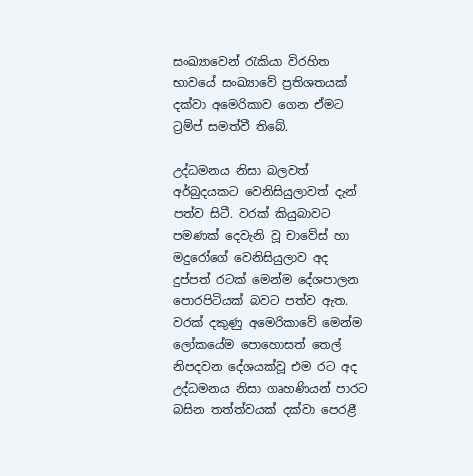සංඛ්‍යාවෙන් රැකියා විරහිත භාවයේ සංඛ්‍යාවේ ප්‍රතිශතයක් දක්වා අමෙරිකාව ගෙන ඒමට ට්‍රම්ප් සමත්වී තිබේ.

උද්ධමනය නිසා බලවත් අර්බුදයකට වෙනිසියුලාවත් දැන් පත්ව සිටී. වරක් කියුබාවට පමණක් දෙවැනි වූ චාවේස් හා මදුරෝගේ වෙනිසියුලාව අද දුප්පත් රටක් මෙන්ම දේශපාලන පොරපිටියක් බවට පත්ව ඇත. වරක් දකුණු අමෙරිකාවේ මෙන්ම ලෝකයේම පොහොසත් තෙල් නිපදවන දේශයක්වූ එම රට අද උද්ධමනය නිසා ගෘහණියන් පාරට බසින තත්ත්වයක් දක්වා පෙරළී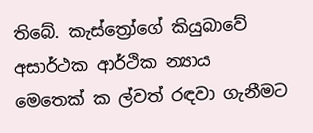තිබේ. කැස්ත්‍රෝගේ කියුබාවේ අසාර්ථක ආර්ථික න්‍යාය මෙතෙක් ක ල්වත් රඳවා ගැනීමට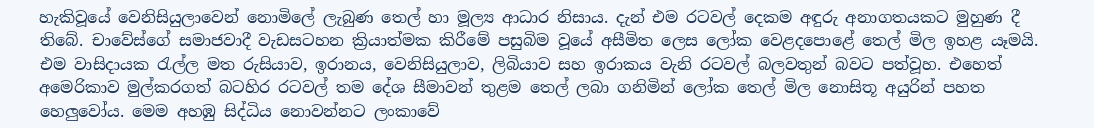හැකිවූයේ වෙනිසියුලාවෙන් නොමිලේ ලැබුණ තෙල් හා මූල්‍ය ආධාර නිසාය. දැන් එම රටවල් දෙකම අඳුරු අනාගතයකට මුහුණ දී තිබේ. චාවේස්ගේ සමාජවාදී වැඩසටහන ක්‍රියාත්මක කිරීමේ පසුබිම වූයේ අසීමිත ලෙස ලෝක වෙළදපොළේ තෙල් මිල ඉහළ යෑමයි. එම වාසිදායක රැල්ල මත රුසියාව, ඉරානය, වෙනිසියුලාව, ලිබියාව සහ ඉරාකය වැනි රටවල් බලවතුන් බවට පත්වූහ. එහෙත් අමෙරිකාව මුල්කරගත් බටහිර රටවල් තම දේශ සීමාවන් තුළම තෙල් ලබා ගනිමින් ලෝක තෙල් මිල නොසිතූ අයුරින් පහත හෙලුවෝය. මෙම අහඹු සිද්ධිය නොවන්නට ලංකාවේ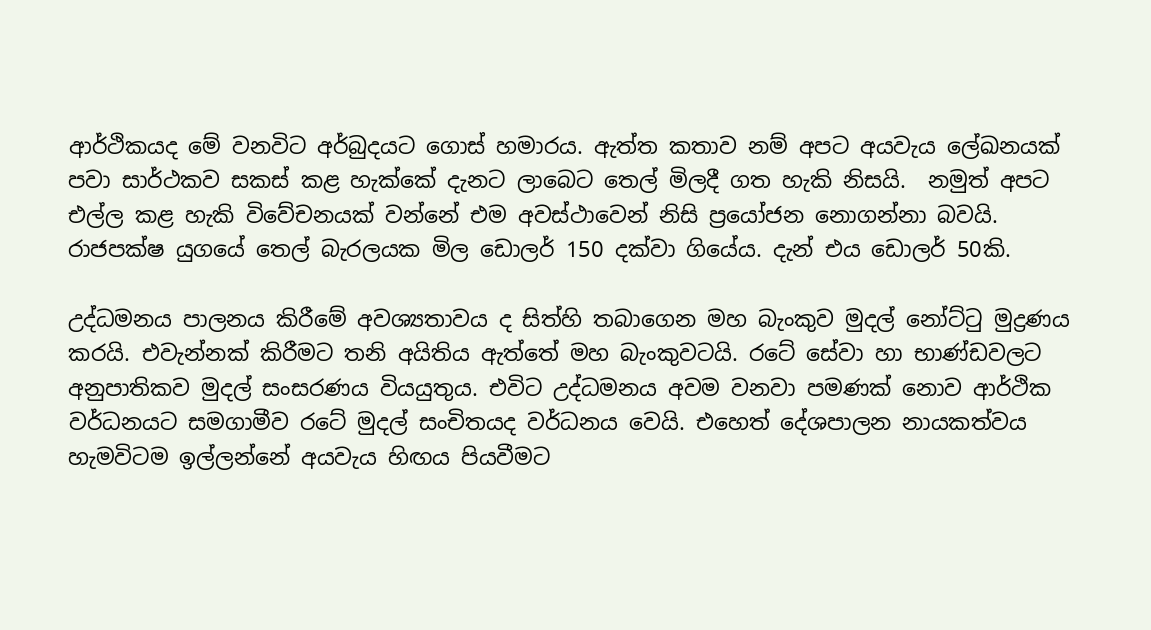ආර්ථිකයද මේ වනවිට අර්බුදයට ගොස් හමාරය. ඇත්ත කතාව නම් අපට අයවැය ලේඛනයක් පවා සාර්ථකව සකස් කළ හැක්කේ දැනට ලාබෙට තෙල් මිලදී ගත හැකි නිසයි.  නමුත් අපට එල්ල කළ හැකි විවේචනයක් වන්නේ එම අවස්ථාවෙන් නිසි ප්‍රයෝජන නොගන්නා බවයි. රාජපක්ෂ යුගයේ තෙල් බැරලයක මිල ඩොලර් 150 දක්වා ගියේය. දැන් එය ඩොලර් 50කි.

උද්ධමනය පාලනය කිරීමේ අවශ්‍යතාවය ද සිත්හි තබාගෙන මහ බැංකුව මුදල් නෝට්ටු මුද්‍රණය කරයි. එවැන්නක් කිරීමට තනි අයිතිය ඇත්තේ මහ බැංකුවටයි. රටේ සේවා හා භාණ්ඩවලට අනුපාතිකව මුදල් සංසරණය වියයුතුය. එවිට උද්ධමනය අවම වනවා පමණක් නොව ආර්ථික වර්ධනයට සමගාමීව රටේ මුදල් සංචිතයද වර්ධනය වෙයි. එහෙත් දේශපාලන නායකත්වය හැමවිටම ඉල්ලන්නේ අයවැය හිඟය පියවීමට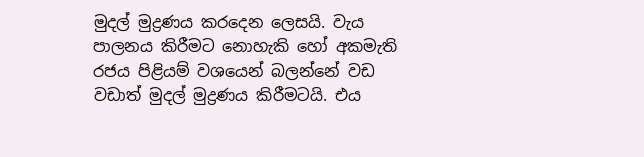මුදල් මුද්‍රණය කරදෙන ලෙසයි. වැය පාලනය කිරීමට නොහැකි හෝ අකමැති රජය පිළියම් වශයෙන් බලන්නේ වඩ වඩාත් මුදල් මුද්‍රණය කිරීමටයි. එය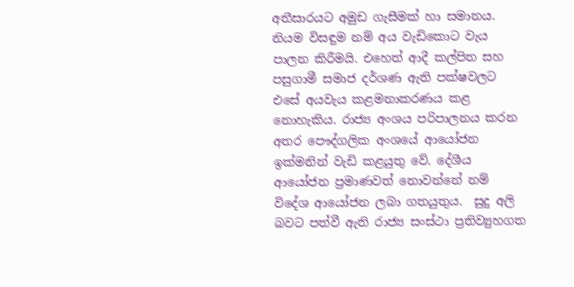අතීසාරයට අමුඩ ගැසීමක් හා සමානය. නියම විසඳුම නම් අය වැඩිකොට වැය පාලන කිරීමයි. එහෙත් ආදී කල්පිත සහ පසුගාමී සමාජ දර්ශණ ඇති පක්ෂවලට එසේ අයවැය කළමනාකරණය කළ නොහැකිය. රාජ්‍ය අංශය පරිපාලනය කරන අතර පෞද්ගලික අංශයේ ආයෝජන ඉක්මනින් වැඩි කළයුතු වේ. දේශීය ආයෝජන ප්‍රමාණවත් නොවන්නේ නම් විදේශ ආයෝජන ලබා ගතයුතුය.  සුදු අලි බවට පත්වී ඇති රාජ්‍ය සංස්ථා ප්‍රතිව්‍යුහගත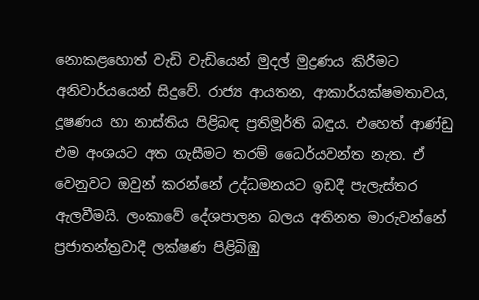නොකළහොත් වැඩි වැඩියෙන් මුදල් මුද්‍රණය කිරීමට අනිවාර්යයෙන් සිදුවේ. රාජ්‍ය ආයතන, ආකාර්යක්ෂමතාවය, දූෂණය හා නාස්තිය පිළිබඳ ප්‍රතිමූර්ති බඳුය. එහෙත් ආණ්ඩු එම අංශයට අත ගැසීමට තරම් ධෛර්යවන්ත නැත. ඒ වෙනුවට ඔවුන් කරන්නේ උද්ධමනයට ඉඩදී පැලැස්තර ඇලවීමයි. ලංකාවේ දේශපාලන බලය අතිනත මාරුවන්නේ ප්‍රජාතන්ත්‍රවාදී ලක්ෂණ පිළිබිඹු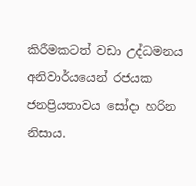කිරීමකටත් වඩා උද්ධමනය අනිවාර්යයෙන් රජයක ජනප්‍රියතාවය සෝදා හරින නිසාය.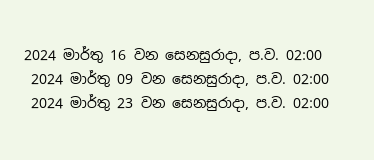2024 මාර්තු 16 වන සෙනසුරාදා, ප.ව. 02:00
 2024 මාර්තු 09 වන සෙනසුරාදා, ප.ව. 02:00
 2024 මාර්තු 23 වන සෙනසුරාදා, ප.ව. 02:00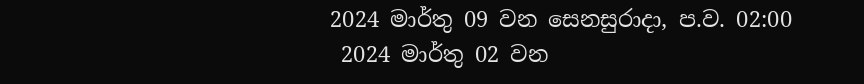2024 මාර්තු 09 වන සෙනසුරාදා, ප.ව. 02:00
 2024 මාර්තු 02 වන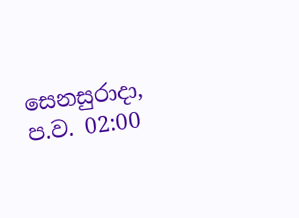සෙනසුරාදා, ප.ව. 02:00